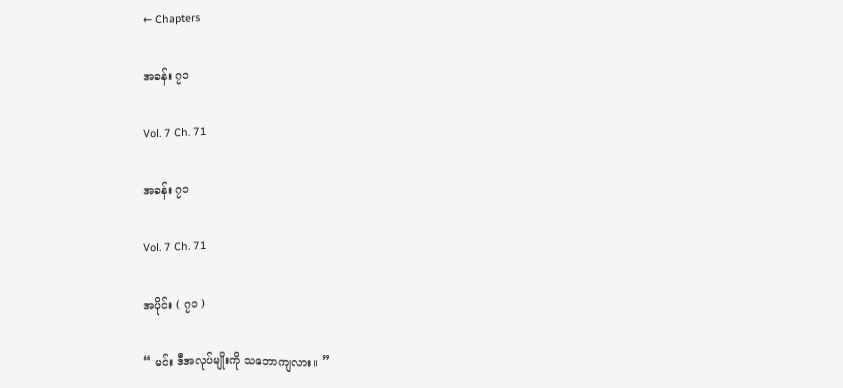← Chapters

အခန်း ၇၁

Vol. 7 Ch. 71

အခန်း ၇၁

Vol. 7 Ch. 71

အပိုင်း ( ၇၁ )

“ မင်း ဒီအလုပ်မျိုးကို သဘောကျလား။ ”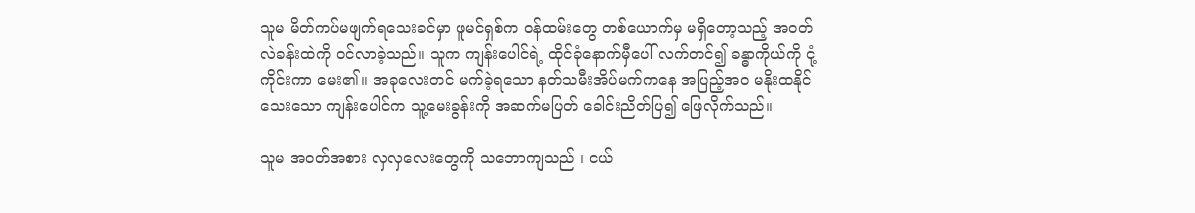သူမ မိတ်ကပ်မဖျက်ရသေးခင်မှာ ဖူမင်ရှစ်က ဝန်ထမ်းတွေ တစ်ယောက်မှ မရှိတော့သည့် အဝတ်လဲခန်းထဲကို ဝင်လာခဲ့သည်။ သူက ကျန်းပေါင်ရဲ့ ထိုင်ခုံနောက်မှီပေါ် လက်တင်၍ ခန္ဓာကိုယ်ကို ငုံ့ကိုင်းကာ မေး၏။ အခုလေးတင် မက်ခဲ့ရသော နတ်သမီးအိပ်မက်ကနေ အပြည့်အဝ မနိုးထနိုင်သေးသော ကျန်းပေါင်က သူ့မေးခွန်းကို အဆက်မပြတ် ခေါင်းညိတ်ပြ၍ ဖြေလိုက်သည်။

သူမ အဝတ်အစား လှလှလေးတွေကို သဘောကျသည် ၊ ငယ်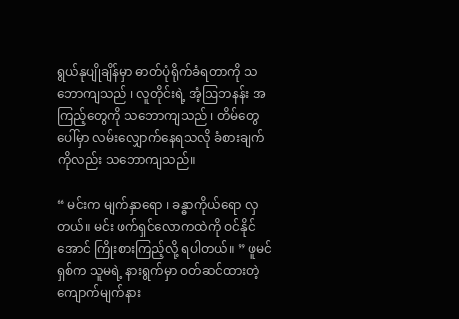ရွယ်နုပျိုချိန်မှာ ဓာတ်ပုံရိုက်ခံရတာကို သဘောကျသည် ၊ လူတိုင်းရဲ့ အံ့ဩဘနန်း အကြည့်တွေကို သဘောကျသည် ၊ တိမ်တွေပေါ်မှာ လမ်းလျှောက်နေရသလို ခံစားချက်ကိုလည်း သဘောကျသည်။

“ မင်းက မျက်နှာရော ၊ ခန္ဓာကိုယ်ရော လှတယ်။ မင်း ဖက်ရှင်လောကထဲကို ဝင်နိုင်အောင် ကြိုးစားကြည့်လို့ ရပါတယ်။ ” ဖူမင်ရှစ်က သူမရဲ့ နားရွက်မှာ ဝတ်ဆင်ထားတဲ့ ကျောက်မျက်နား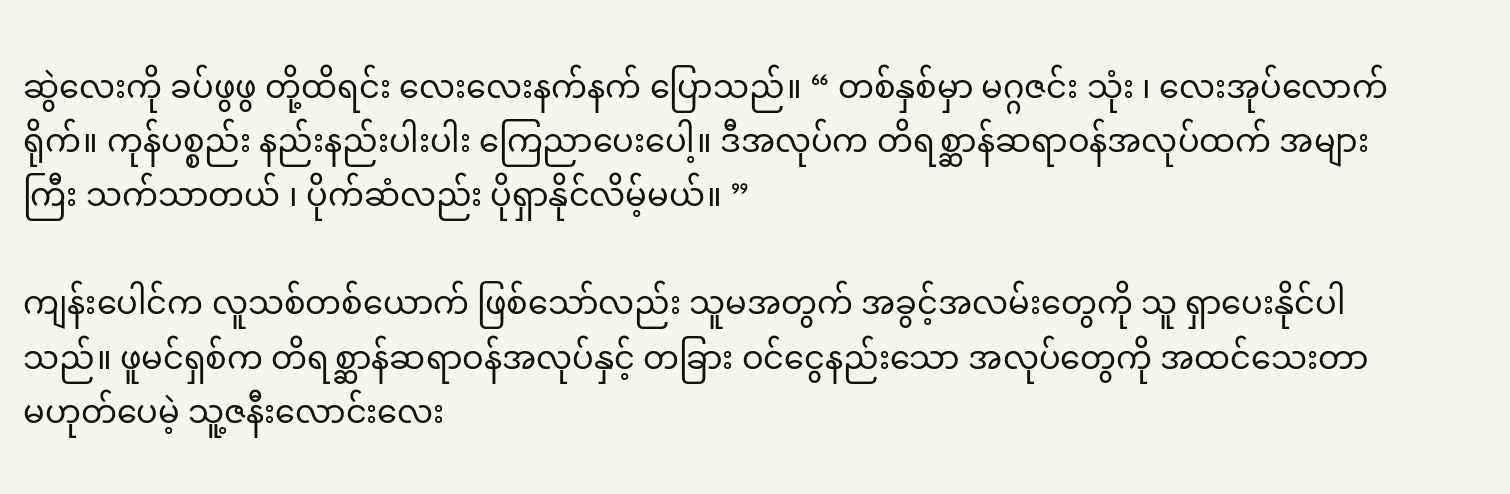ဆွဲလေးကို ခပ်ဖွဖွ တို့ထိရင်း လေးလေးနက်နက် ပြောသည်။ “ တစ်နှစ်မှာ မဂ္ဂဇင်း သုံး ‌၊ လေးအုပ်လောက် ရိုက်။ ကုန်ပစ္စည်း နည်းနည်းပါးပါး ကြေညာပေးပေါ့။ ဒီအလုပ်က တိရစ္ဆာန်ဆရာဝန်အလုပ်ထက် အများကြီး သက်သာတယ် ၊ ပိုက်ဆံလည်း ပိုရှာနိုင်လိမ့်မယ်။ ”

ကျန်းပေါင်က လူသစ်တစ်ယောက် ဖြစ်သော်လည်း သူမအတွက် အခွင့်အလမ်းတွေကို သူ ရှာပေးနိုင်ပါသည်။ ဖူမင်ရှစ်က တိရစ္ဆာန်ဆရာဝန်အလုပ်နှင့် တခြား ဝင်ငွေနည်းသော အလုပ်တွေကို အထင်သေးတာ မဟုတ်ပေမဲ့ သူ့ဇနီးလောင်းလေး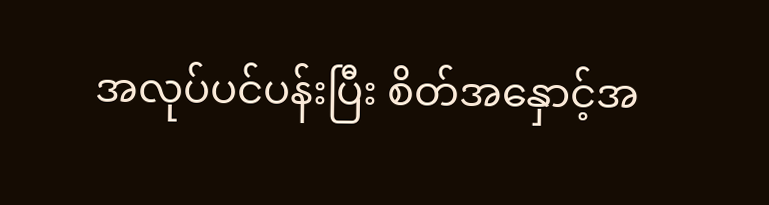အလုပ်ပင်ပန်းပြီး စိတ်အနှောင့်အ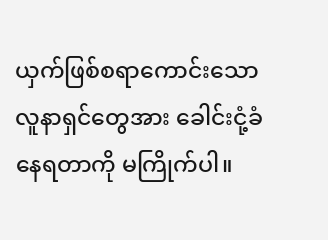ယှက်ဖြစ်စရာကောင်းသော လူနာရှင်တွေအား ခေါင်းငုံ့ခံနေရတာကို မကြိုက်ပါ။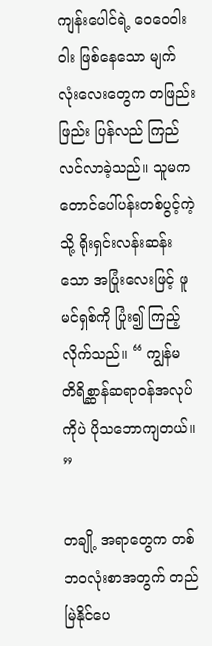ကျန်းပေါင်ရဲ့ ဝေဝေဝါးဝါး ဖြစ်နေသော မျက်လုံးလေးတွေက တဖြည်းဖြည်း ပြန်လည် ကြည်လင်လာခဲ့သည်။ သူမက တောင်ပေါ်ပန်းတစ်ပွင့်ကဲ့သို့ ရိုးရှင်းလန်းဆန်းသော အပြုံးလေးဖြင့် ဖူမင်ရှစ်ကို ပြုံး၍ ကြည့်လိုက်သည်။ “ ကျွန်မ တိရိစ္ဆာန်ဆရာဝန်အလုပ်ကိုပဲ ပိုသဘောကျတယ်။ ”

တချို့ အရာတွေက တစ်ဘဝလုံးစာအတွက် တည်မြဲနိုင်ပေ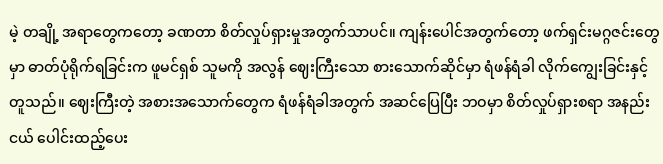မဲ့ တချို့ အရာတွေကတော့ ခဏတာ စိတ်လှုပ်ရှားမှုအတွက်သာပင်။ ကျန်းပေါင်အတွက်တော့ ဖက်ရှင်းမဂ္ဂဇင်းတွေမှာ ဓာတ်ပုံရိုက်ရခြင်းက ဖူမင်ရှစ် သူမကို အလွန် ဈေးကြီးသော စားသောက်ဆိုင်မှာ ရံဖန်ရံခါ လိုက်ကျွေးခြင်းနှင့် တူသည်။ ဈေးကြီးတဲ့ အစားအသောက်တွေက ရံဖန်ရံခါအတွက် အဆင်ပြေပြီး ဘဝမှာ စိတ်လှုပ်ရှားစရာ အနည်းငယ် ပေါင်းထည့်ပေး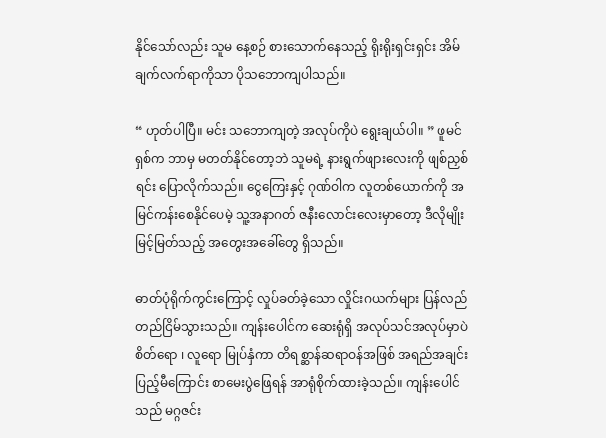နိုင်သော်လည်း သူမ နေ့စဉ် စားသောက်နေသည့် ရိုးရိုးရှင်းရှင်း အိမ်ချက်လက်ရာကိုသာ ပိုသဘောကျပါသည်။

“ ဟုတ်ပါပြီ။ မင်း သဘောကျတဲ့ အလုပ်ကိုပဲ ရွေးချယ်ပါ။ ” ဖူမင်ရှစ်က ဘာမှ မတတ်နိုင်တော့ဘဲ သူမရဲ့ နားရွက်ဖျားလေးကို ဖျစ်ညှစ်ရင်း ပြောလိုက်သည်။ ငွေကြေးနှင့် ဂုဏ်ဝါက လူတစ်ယောက်ကို အမြင်ကန်းစေနိုင်ပေမဲ့ သူ့အနာဂတ် ဇနီးလောင်းလေးမှာတော့ ဒီလိုမျိုး မြင့်မြတ်သည့် အတွေးအခေါ်တွေ ရှိသည်။

ဓာတ်ပုံရိုက်ကွင်းကြောင့် လှုပ်ခတ်ခဲ့သော လှိုင်းဂယက်များ ပြန်လည် တည်ငြိမ်သွားသည်။ ကျန်းပေါင်က ဆေးရုံရှိ အလုပ်သင်အလုပ်မှာပဲ စိတ်ရော ၊ လူရော မြုပ်နှံကာ တိရစ္ဆာန်ဆရာဝန်အဖြစ် အရည်အချင်းပြည့်မီကြောင်း စာမေးပွဲဖြေရန် အာရုံစိုက်ထားခဲ့သည်။ ကျန်းပေါင်သည် မဂ္ဂဇင်း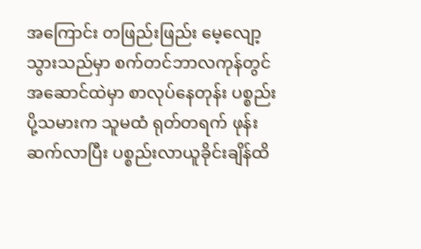အကြောင်း တဖြည်းဖြည်း မေ့လျော့သွားသည်မှာ စက်တင်ဘာလကုန်တွင် အဆောင်ထဲမှာ စာလုပ်နေတုန်း ပစ္စည်းပို့သမားက သူမထံ ရုတ်တရက် ဖုန်းဆက်လာပြီး ပစ္စည်းလာယူခိုင်းချိန်ထိ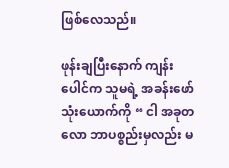ဖြစ်လေသည်။

ဖုန်းချပြီးနောက် ကျန်းပေါင်က သူမရဲ့ အခန်းဖော်သုံးယောက်ကို “ ငါ အခုတလော ဘာပစ္စည်းမှလည်း မ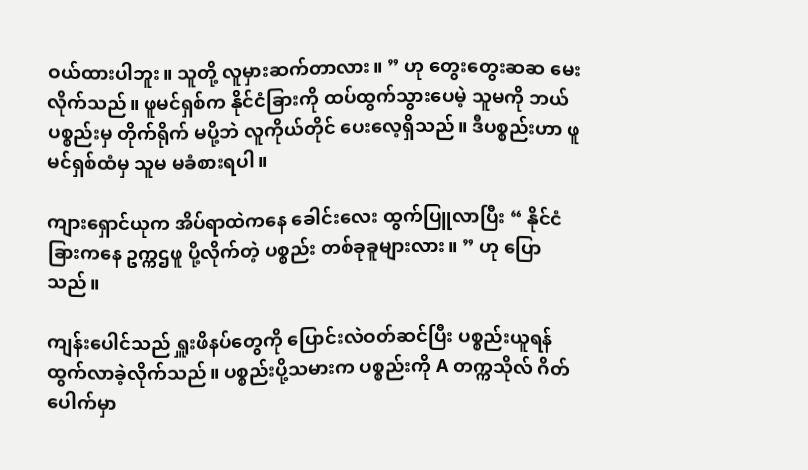ဝယ်ထားပါဘူး။ သူတို့ လူမှားဆက်တာလား။ ” ဟု တွေးတွေးဆဆ မေးလိုက်သည်။ ဖူမင်ရှစ်က နိုင်ငံခြားကို ထပ်ထွက်သွားပေမဲ့ သူမကို ဘယ်ပစ္စည်းမှ တိုက်ရိုက် မပို့ဘဲ လူကိုယ်တိုင် ပေးလေ့ရှိသည်။ ဒီပစ္စည်းဟာ ဖူမင်ရှစ်ထံမှ သူမ မခံစားရပါ။

ကျားရှောင်ယုက အိပ်ရာထဲကနေ ခေါင်းလေး ထွက်ပြူလာပြီး “ နိုင်ငံခြားကနေ ဥက္ကဌဖူ ပို့လိုက်တဲ့ ပစ္စည်း တစ်ခုခူများလား။ ” ဟု ပြောသည်။

ကျန်းပေါင်သည် ရှူးဖိနပ်တွေကို ပြောင်းလဲဝတ်ဆင်ပြီး ပစ္စည်းယူရန် ထွက်လာခဲ့လိုက်သည်။ ပစ္စည်းပို့သမားက ပစ္စည်းကို A တက္ကသိုလ် ဂိတ်ပေါက်မှာ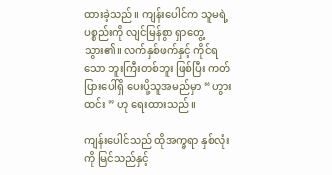ထားခဲ့သည်။ ကျန်းပေါင်က သူမရဲ့ ပစ္စည်းကို လျင်မြန်စွာ ရှာတွေ့သွား၏။ လက်နှစ်ဖက်နှင့် ကိုင်ရသော ဘူးကြီးတစ်ဘူး ဖြစ်ပြီး ကတ်ပြားပေါ်ရှိ ပေးပို့သူအမည်မှာ “ ဟွားထင်း ” ဟု ရေးထားသည်။

ကျန်းပေါင်သည် ထိုအက္ခရာ နှစ်လုံးကို မြင်သည်နှင့်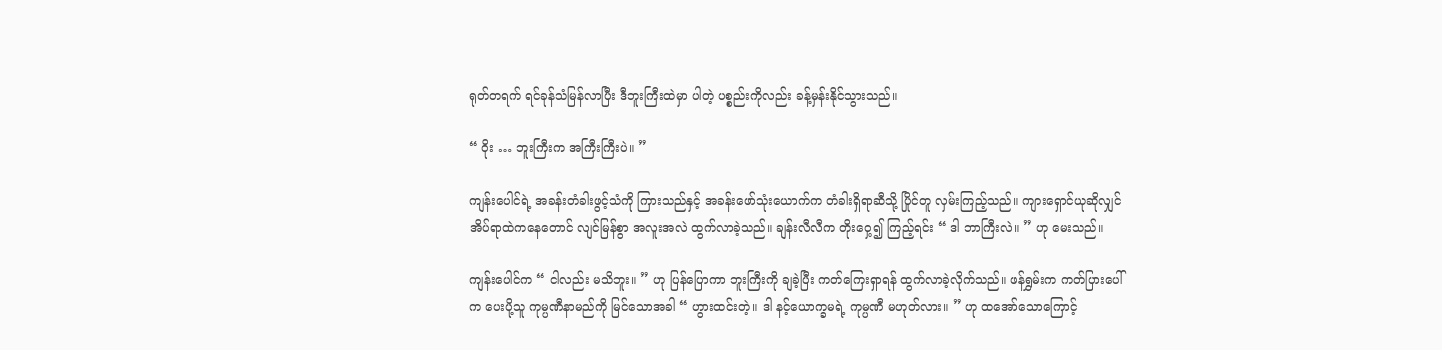ရုတ်တရက် ရင်ခုန်သံမြန်လာပြီး ဒီဘူးကြီးထဲမှာ ပါတဲ့ ပစ္စည်းကိုလည်း ခန့်မှန်းနိုင်သွားသည်။

“ ဝိုး … ဘူးကြီးက အကြီးကြီးပဲ။ ”

ကျန်းပေါင်ရဲ့ အခန်းတံခါးဖွင့်သံကို ကြားသည်နှင့် အခန်းဖော်သုံးယောက်က တံခါးရှိရာဆီသို့ ပြိုင်တူ လှမ်းကြည့်သည်။ ကျားရှောင်ယုဆိုလျှင် အိပ်ရာထဲကနေတောင် လျင်မြန်စွာ အလူးအလဲ ထွက်လာခဲ့သည်။ ချန်းလီလီက တိုးဝှေ့၍ ကြည့်ရင်း “ ဒါ ဘာကြီးလဲ။ ” ဟု မေးသည်။

ကျန်းပေါင်က “ ငါလည်း မသိဘူး။ ” ဟု ပြန်ပြောကာ ဘူးကြီးကို ချခဲ့ပြီး ကတ်ကြေးရှာရန် ထွက်လာခဲ့လိုက်သည်။ ဖန်ရွှမ်းက ကတ်ပြားပေါ်က ပေးပို့သူ ကုမ္ပဏီနာမည်ကို မြင်သောအခါ “ ဟွားထင်းတဲ့။ ဒါ နင့်ယောက္ခမရဲ့ ကုမ္ပဏီ မဟုတ်လား။ ” ဟု ထအော်သောကြောင့်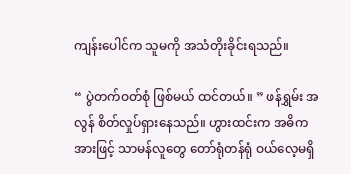ကျန်းပေါင်က သူမကို အသံတိုးခိုင်းရသည်။

“ ပွဲတက်ဝတ်စုံ ဖြစ်မယ် ထင်တယ်။ ” ဖန်ရွှမ်း အလွန် စိတ်လှုပ်ရှားနေသည်။ ဟွားထင်းက အဓိကအားဖြင့် သာမန်လူတွေ တော်ရုံတန်ရုံ ဝယ်လေ့မရှိ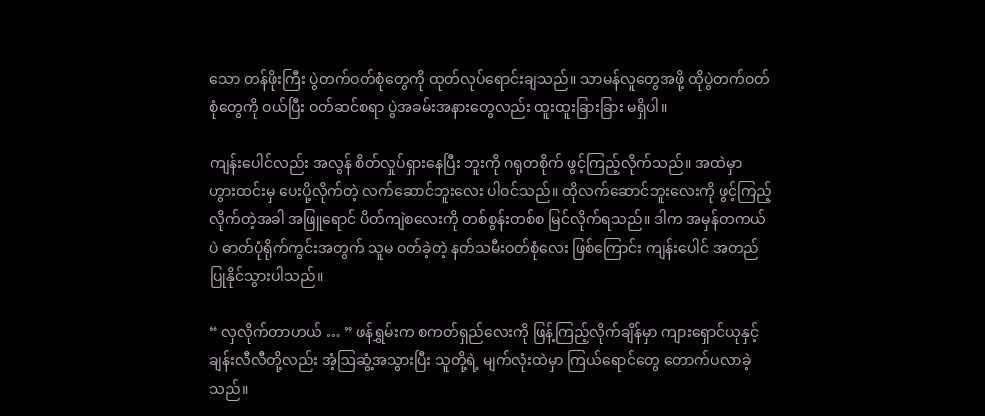သော တန်ဖိုးကြီး ပွဲတက်ဝတ်စုံတွေကို ထုတ်လုပ်ရောင်းချသည်။ သာမန်လူတွေအဖို့ ထိုပွဲတက်ဝတ်စုံတွေကို ဝယ်ပြီး ဝတ်ဆင်စရာ ပွဲအခမ်းအနားတွေလည်း ထူးထူးခြားခြား မရှိပါ။

ကျန်းပေါင်လည်း အလွန် စိတ်လှုပ်ရှားနေပြီး ဘူးကို ဂရုတစိုက် ဖွင့်ကြည့်လိုက်သည်။ အထဲမှာ ဟွားထင်းမှ ပေးပို့လိုက်တဲ့ လက်ဆောင်ဘူးလေး ပါဝင်သည်။ ထိုလက်ဆောင်ဘူးလေးကို ဖွင့်ကြည့်လိုက်တဲ့အခါ အဖြူရောင် ပိတ်ကျဲစလေးကို တစ်စွန်းတစ်စ မြင်လိုက်ရသည်။ ဒါက အမှန်တကယ်ပဲ ဓာတ်ပုံရိုက်ကွင်းအတွက် သူမ ဝတ်ခဲ့တဲ့ နတ်သမီးဝတ်စုံလေး ဖြစ်ကြောင်း ကျန်းပေါင် အတည်ပြုနိုင်သွားပါသည်။

“ လှလိုက်တာဟယ် … ” ဖန်ရွှမ်းက စကတ်ရှည်လေးကို ဖြန့်ကြည့်လိုက်ချိန်မှာ ကျားရှောင်ယုနှင့် ချန်းလီလီတို့လည်း အံ့ဩဆွံ့အသွားပြီး သူတို့ရဲ့ မျက်လုံးထဲမှာ ကြယ်ရောင်တွေ တောက်ပလာခဲ့သည်။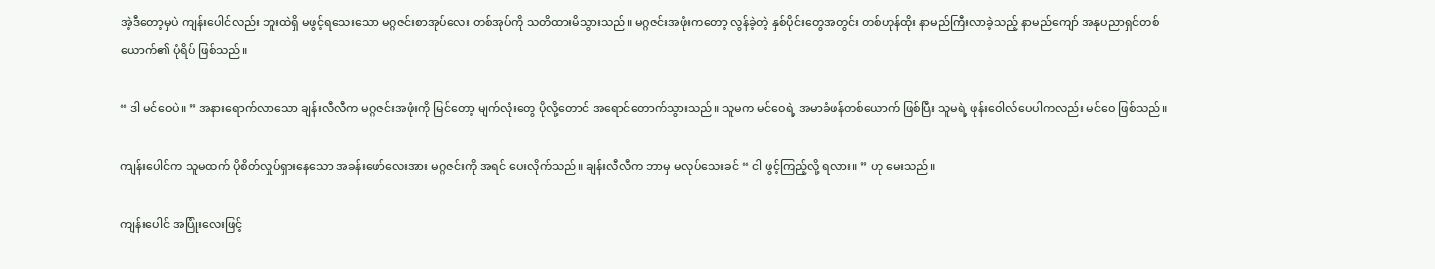အဲ့ဒီတော့မှပဲ ကျန်းပေါင်လည်း ဘူးထဲရှိ မဖွင့်ရသေးသော မဂ္ဂဇင်းစာအုပ်လေး တစ်အုပ်ကို သတိထားမိသွားသည်။ မဂ္ဂဇင်းအဖုံးကတော့ လွန်ခဲ့တဲ့ နှစ်ပိုင်းတွေအတွင်း တစ်ဟုန်ထိုး နာမည်ကြီးလာခဲ့သည့် နာမည်ကျော် အနုပညာရှင်တစ်ယောက်၏ ပုံရိပ် ဖြစ်သည်။

“ ဒါ မင်ဝေပဲ။ ” အနားရောက်လာသော ချန်းလီလီက မဂ္ဂဇင်းအဖုံးကို မြင်တော့ မျက်လုံးတွေ ပိုလို့တောင် အရောင်တောက်သွားသည်။ သူမက မင်ဝေရဲ့ အမာခံဖန်တစ်ယောက် ဖြစ်ပြီး သူမရဲ့ ဖုန်းဝေါလ်ပေပါကလည်း မင်ဝေ ဖြစ်သည်။

ကျန်းပေါင်က သူမထက် ပိုစိတ်လှုပ်ရှားနေသော အခန်းဖော်လေးအား မဂ္ဂဇင်းကို အရင် ပေးလိုက်သည်။ ချန်းလီလီက ဘာမှ မလုပ်သေးခင် “ ငါ ဖွင့်ကြည့်လို့ ရလား။ ” ဟု မေးသည်။

ကျန်းပေါင် အပြုံးလေးဖြင့်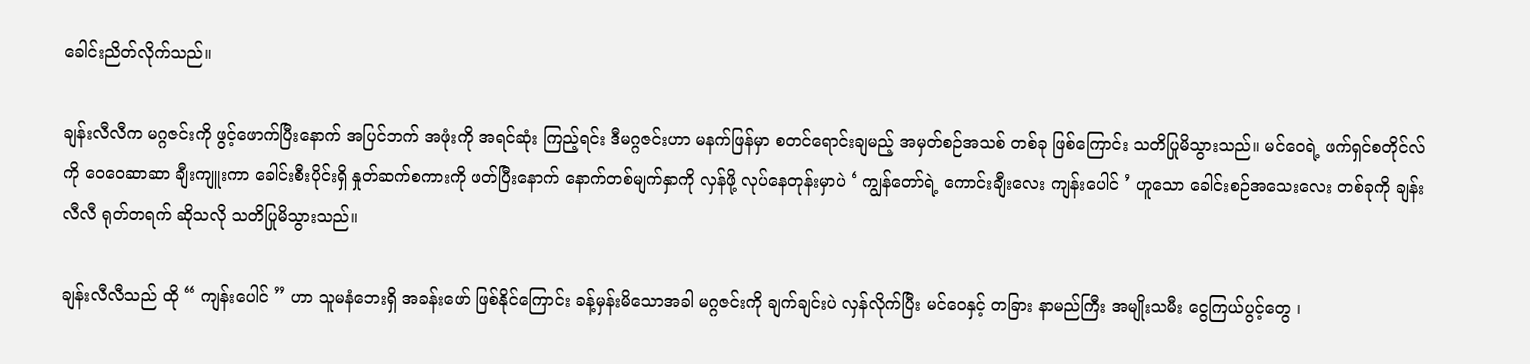ခေါင်းညိတ်လိုက်သည်။

ချန်းလီလီက မဂ္ဂဇင်းကို ဖွင့်ဖောက်ပြီးနောက် အပြင်ဘက် အဖုံးကို အရင်ဆုံး ကြည့်ရင်း ဒီမဂ္ဂဇင်းဟာ မနက်ဖြန်မှာ စတင်ရောင်းချမည့် အမှတ်စဉ်အသစ် တစ်ခု ဖြစ်ကြောင်း သတိပြုမိသွားသည်။ မင်ဝေရဲ့ ဖက်ရှင်စတိုင်လ်ကို ဝေဝေဆာဆာ ချီးကျူးကာ ခေါင်းစီးပိုင်းရှိ နှုတ်ဆက်စကားကို ဖတ်ပြီးနောက် နောက်တစ်မျက်နှာကို လှန်ဖို့ လုပ်နေတုန်းမှာပဲ ‘ ကျွန်တော်ရဲ့ ကောင်းချီးလေး ကျန်းပေါင် ’ ဟူသော ခေါင်းစဉ်အသေးလေး တစ်ခုကို ချန်းလီလီ ရုတ်တရက် ဆိုသလို သတိပြုမိသွားသည်။

ချန်းလီလီသည် ထို “ ကျန်းပေါင် ” ဟာ သူမနံဘေးရှိ အခန်းဖော် ဖြစ်နိုင်ကြောင်း ခန့်မှန်းမိသောအခါ မဂ္ဂဇင်းကို ချက်ချင်းပဲ လှန်လိုက်ပြီး မင်ဝေနှင့် တခြား နာမည်ကြီး အမျိုးသမီး ငွေကြယ်ပွင့်တွေ ၊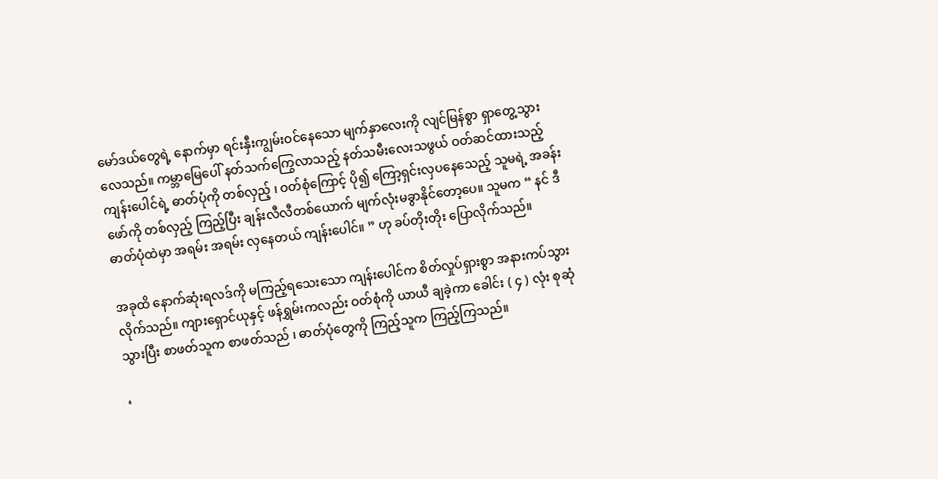မော်ဒယ်တွေရဲ့ နောက်မှာ ရင်းနှီးကျွမ်းဝင်နေသော မျက်နှာလေးကို လျင်မြန်စွာ ရှာတွေ့သွားလေသည်။ ကမ္ဘာမြေပေါ် နတ်သက်ကြွေလာသည့် နတ်သမီးလေးသဖွယ် ဝတ်ဆင်ထားသည့် ကျန်းပေါင်ရဲ့ ဓာတ်ပုံကို တစ်လှည့် ၊ ဝတ်စုံကြောင့် ပို၍ ကြော့ရှင်းလှပနေသေည့် သူမရဲ့ အခန်းဖော်ကို တစ်လှည့် ကြည့်ပြီး ချန်းလီလီတစ်ယောက် မျက်လုံးမခွာနိုင်တော့ပေ။ သူမက “ နင် ဒီဓာတ်ပုံထဲမှာ အရမ်း အရမ်း လှနေတယ် ကျန်းပေါင်။ ” ဟု ခပ်တိုးတိုး ပြောလိုက်သည်။

အခုထိ နောက်ဆုံးရလဒ်ကို မကြည့်ရသေးသော ကျန်းပေါင်က စိတ်လှုပ်ရှားစွာ အနားကပ်သွားလိုက်သည်။ ကျားရှောင်ယုနှင့် ဖန်ရွှမ်းကလည်း ဝတ်စုံကို ယာယီ ချခဲ့ကာ ခေါင်း ( ၄ ) လုံး စုဆုံသွားပြီး စာဖတ်သူက စာဖတ်သည် ၊ ဓာတ်ပုံတွေကို ကြည့်သူက ကြည့်ကြသည်။

‘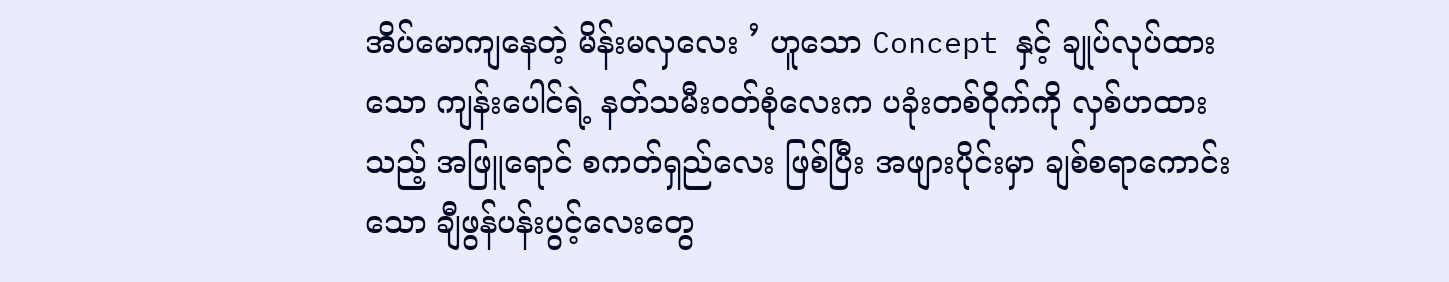အိပ်မောကျနေတဲ့ မိန်းမလှလေး ’ ဟူသော Concept နှင့် ချုပ်လုပ်ထားသော ကျန်းပေါင်ရဲ့ နတ်သမီးဝတ်စုံလေးက ပခုံးတစ်ဝိုက်ကို လှစ်ဟထားသည့် အဖြူရောင် စကတ်ရှည်လေး ဖြစ်ပြီး အဖျားပိုင်းမှာ ချစ်စရာကောင်းသော ချီဖွန်ပန်းပွင့်လေးတွေ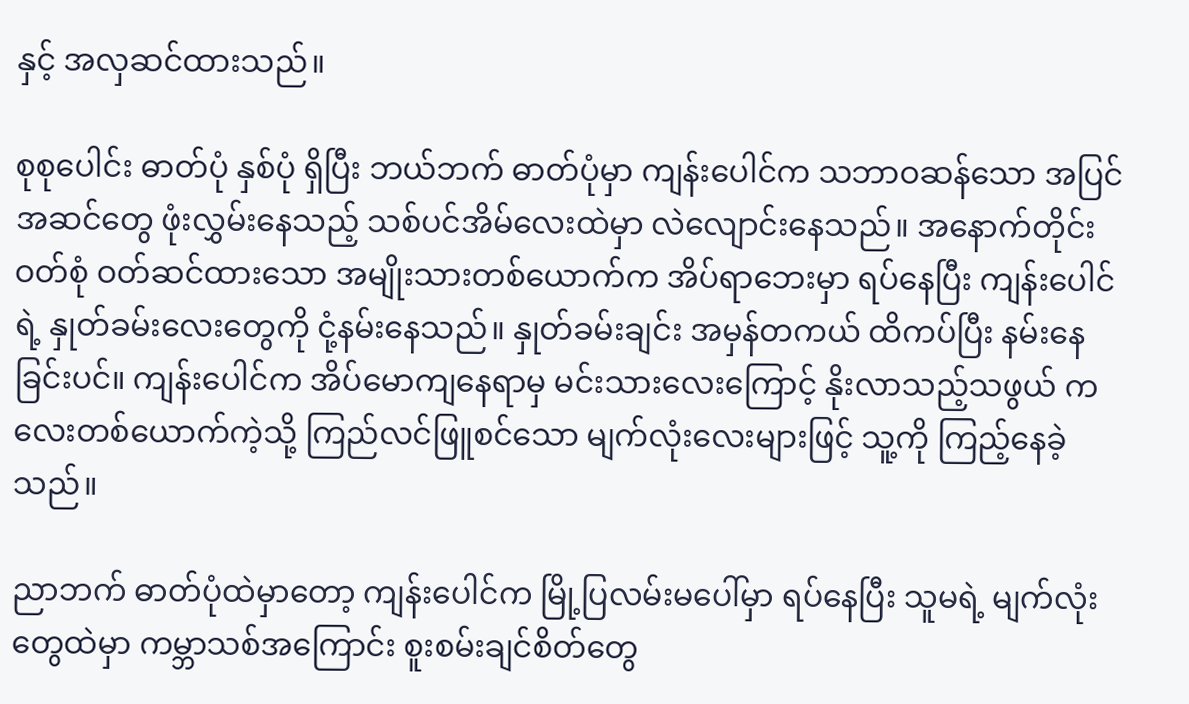နှင့် အလှဆင်ထားသည်။

စုစုပေါင်း ဓာတ်ပုံ နှစ်ပုံ ရှိပြီး ဘယ်ဘက် ဓာတ်ပုံမှာ ကျန်းပေါင်က သဘာဝဆန်သော အပြင်အဆင်တွေ ဖုံးလွှမ်းနေသည့် သစ်ပင်အိမ်လေးထဲမှာ လဲလျောင်းနေသည်။ အနောက်တိုင်းဝတ်စုံ ဝတ်ဆင်ထားသော အမျိုးသားတစ်ယောက်က အိပ်ရာဘေးမှာ ရပ်နေပြီး ကျန်းပေါင်ရဲ့ နှုတ်ခမ်းလေးတွေကို ငုံ့နမ်းနေသည်။ နှုတ်ခမ်းချင်း အမှန်တကယ် ထိကပ်ပြီး နမ်းနေခြင်းပင်။ ကျန်းပေါင်က အိပ်မောကျနေရာမှ မင်းသားလေးကြောင့် နိုးလာသည့်သဖွယ် ကလေးတစ်ယောက်ကဲ့သို့ ကြည်လင်ဖြူစင်သော မျက်လုံးလေးများဖြင့် သူ့ကို ကြည့်နေခဲ့သည်။

ညာဘက် ဓာတ်ပုံထဲမှာတော့ ကျန်းပေါင်က မြို့ပြလမ်းမပေါ်မှာ ရပ်နေပြီး သူမရဲ့ မျက်လုံးတွေထဲမှာ ကမ္ဘာသစ်အကြောင်း စူးစမ်းချင်စိတ်တွေ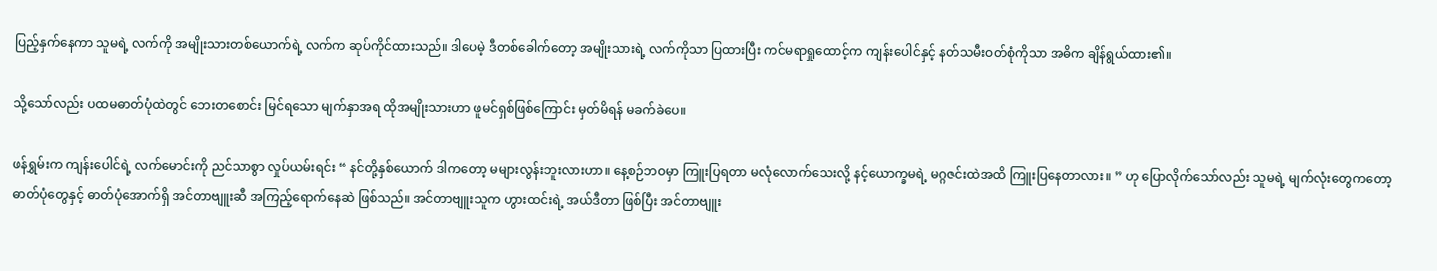ပြည့်နှက်နေကာ သူမရဲ့ လက်ကို အမျိုးသားတစ်ယောက်ရဲ့ လက်က ဆုပ်ကိုင်ထားသည်။ ဒါပေမဲ့ ဒီတစ်ခေါက်တော့ အမျိုးသားရဲ့ လက်ကိုသာ ပြထားပြီး ကင်မရာရှုထောင့်က ကျန်းပေါင်နှင့် နတ်သမီးဝတ်စုံကိုသာ အဓိက ချိန်ရွယ်ထား၏။

သို့သော်လည်း ပထမဓာတ်ပုံထဲတွင် ဘေးတစောင်း မြင်ရသော မျက်နှာအရ ထိုအမျိုးသားဟာ ဖူမင်ရှစ်ဖြစ်ကြောင်း မှတ်မိရန် မခက်ခဲပေ။

ဖန်ရွှမ်းက ကျန်းပေါင်ရဲ့ လက်မောင်းကို ညင်သာစွာ လှုပ်ယမ်းရင်း “ နင်တို့နှစ်ယောက် ဒါကတော့ မများလွန်းဘူးလားဟာ။ နေ့စဉ်ဘဝမှာ ကြူးပြရတာ မလုံလောက်သေးလို့ နင့်ယောက္ခမရဲ့ မဂ္ဂဇင်းထဲအထိ ကြူးပြနေတာလား။ ” ဟု ပြောလိုက်သော်လည်း သူမရဲ့ မျက်လုံးတွေကတော့ ဓာတ်ပုံတွေနှင့် ဓာတ်ပုံအောက်ရှိ အင်တာဗျူးဆီ အကြည့်ရောက်နေဆဲ ဖြစ်သည်။ အင်တာဗျူးသူက ဟွားထင်းရဲ့ အယ်ဒီတာ ဖြစ်ပြီး အင်တာဗျူး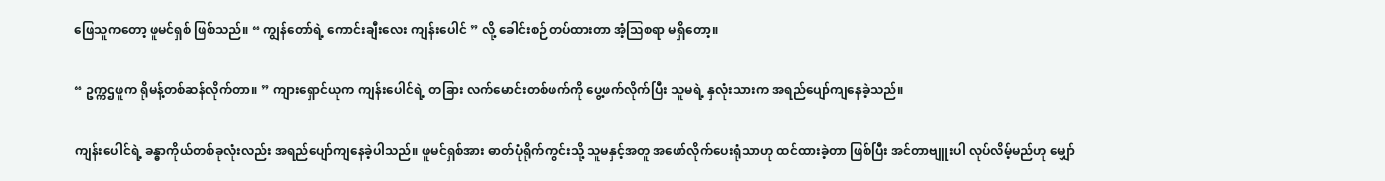ဖြေသူကတော့ ဖူမင်ရှစ် ဖြစ်သည်။ “ ကျွန်တော်ရဲ့ ကောင်းချီးလေး ကျန်းပေါင် ” လို့ ခေါင်းစဉ်တပ်ထားတာ အံ့ဩစရာ မရှိတော့။

“ ဥက္ကဌဖူက ရိုမန့်တစ်ဆန်လိုက်တာ။ ” ကျားရှောင်ယုက ကျန်းပေါင်ရဲ့ တခြား လက်မောင်းတစ်ဖက်ကို ပွေ့ဖက်လိုက်ပြီး သူမရဲ့ နှလုံးသားက အရည်ပျော်ကျနေခဲ့သည်။

ကျန်းပေါင်ရဲ့ ခန္ဓာကိုယ်တစ်ခုလုံးလည်း အရည်ပျော်ကျနေခဲ့ပါသည်။ ဖူမင်ရှစ်အား ဓာတ်ပုံရိုက်ကွင်းသို့ သူမနှင့်အတူ အဖော်လိုက်ပေးရုံသာဟု ထင်ထားခဲ့တာ ဖြစ်ပြီး အင်တာဗျူးပါ လုပ်လိမ့်မည်ဟု မျှော်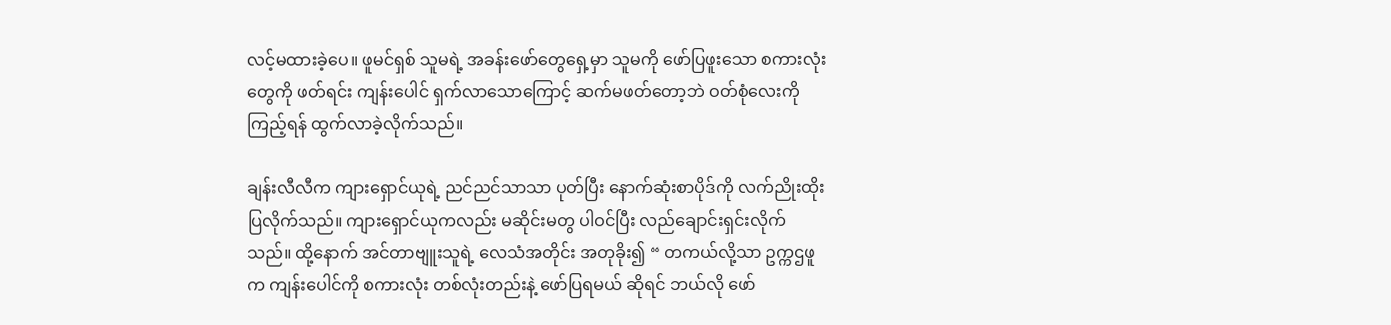လင့်မထားခဲ့ပေ။ ဖူမင်ရှစ် သူမရဲ့ အခန်းဖော်တွေရှေ့မှာ သူမကို ဖော်ပြဖူးသော စကားလုံးတွေကို ဖတ်ရင်း ကျန်းပေါင် ရှက်လာသောကြောင့် ဆက်မဖတ်တော့ဘဲ ဝတ်စုံလေးကို ကြည့်ရန် ထွက်လာခဲ့လိုက်သည်။

ချန်းလီလီက ကျားရှောင်ယုရဲ့ ညင်ညင်သာသာ ပုတ်ပြီး နောက်ဆုံးစာပိုဒ်ကို လက်ညိုးထိုးပြလိုက်သည်။ ကျားရှောင်ယုကလည်း မဆိုင်းမတွ ပါဝင်ပြီး လည်ချောင်းရှင်းလိုက်သည်။ ထို့နောက် အင်တာဗျူးသူရဲ့ လေသံအတိုင်း အတုခိုး၍ “ တကယ်လို့သာ ဥက္ကဌဖူက ကျန်းပေါင်ကို စကားလုံး တစ်လုံးတည်းနဲ့ ဖော်ပြရမယ် ဆိုရင် ဘယ်လို ဖော်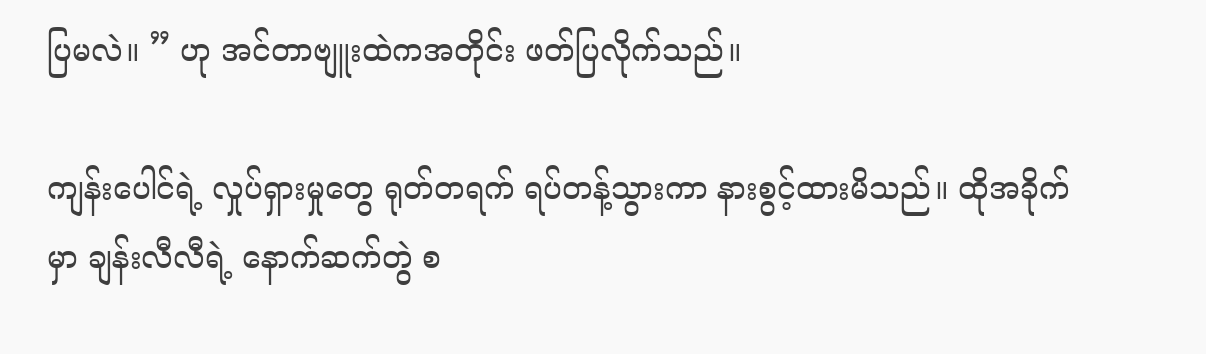ပြမလဲ။ ” ဟု အင်တာဗျူးထဲကအတိုင်း ဖတ်ပြလိုက်သည်။

ကျန်းပေါင်ရဲ့ လှုပ်ရှားမှုတွေ ရုတ်တရက် ရပ်တန့်သွားကာ နားစွင့်ထားမိသည်။ ထိုအခိုက်မှာ ချန်းလီလီရဲ့ နောက်ဆက်တွဲ စ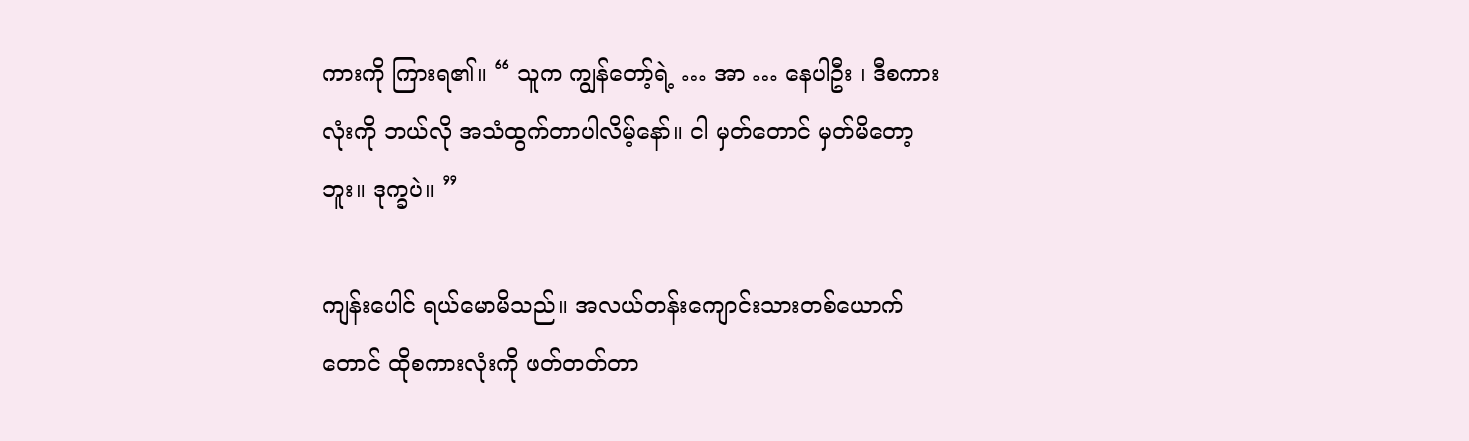ကားကို ကြားရ၏။ “ သူက ကျွန်တော့်ရဲ့ … အာ … နေပါဦး ၊ ဒီစကားလုံးကို ဘယ်လို အသံထွက်တာပါလိမ့်နော်။ ငါ မှတ်တောင် မှတ်မိတော့ဘူး။ ဒုက္ခပဲ။ ”

ကျန်းပေါင် ရယ်မောမိသည်။ အလယ်တန်း‌ကျောင်းသားတစ်ယောက်တောင် ထိုစကားလုံးကို ဖတ်တတ်တာ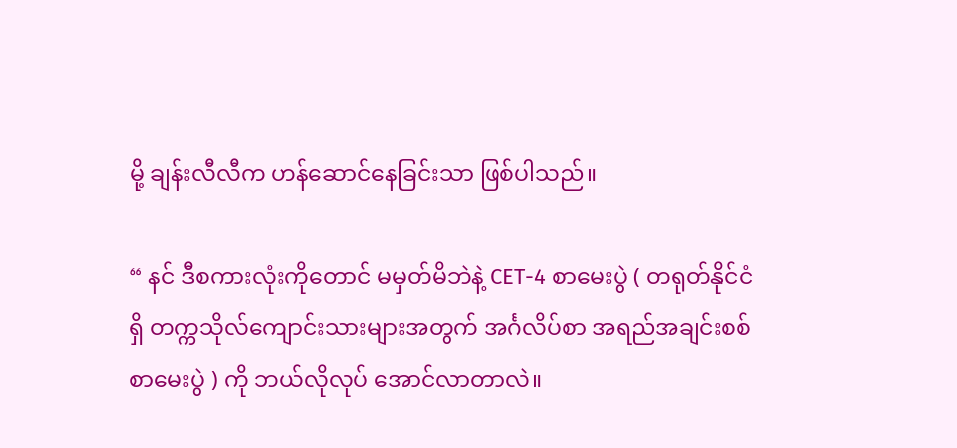မို့ ချန်းလီလီက ဟန်ဆောင်နေခြင်းသာ ဖြစ်ပါသည်။

“ နင် ဒီစကားလုံးကိုတောင် မမှတ်မိဘဲနဲ့ CET-4 စာမေးပွဲ ( တရုတ်နိုင်ငံရှိ တက္ကသိုလ်ကျောင်းသားများအတွက် အင်္ဂလိပ်စာ အရည်အချင်းစစ် စာမေးပွဲ ) ကို ဘယ်လိုလုပ် အောင်လာတာလဲ။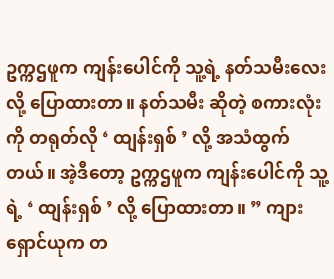ဥက္ကဌဖူက ကျန်းပေါင်ကို သူ့ရဲ့ နတ်သမီးလေးလို့ ပြောထားတာ။ နတ်သမီး ဆိုတဲ့ စကားလုံးကို တရုတ်လို ‘ ထျန်းရှစ် ’ လို့ အသံထွက်တယ်။ အဲ့ဒီတော့ ဥက္ကဌဖူက ကျန်းပေါင်ကို သူ့ရဲ့ ‘ ထျန်းရှစ် ’ လို့ ပြောထားတာ။ ” ကျားရှောင်ယုက တ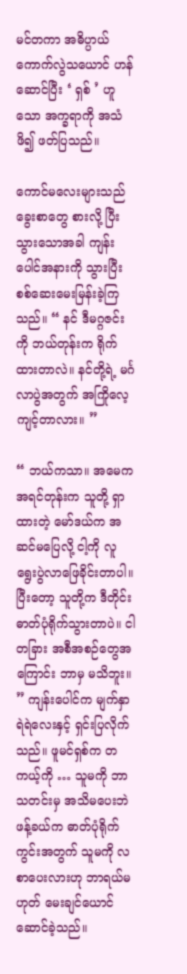မင်တကာ အဓိပ္ပာယ်ကောက်လွဲသယောင် ဟန်ဆောင်ပြီး ‘ ရှစ် ’ ဟူသော အက္ခရာကို အသံဖိ၍ ဖတ်ပြသည်။

ကောင်မလေးများသည် ခွေးစာတွေ စားလို့ ပြီးသွားသောအခါ ကျန်းပေါင်အနားကို သွားပြီး စစ်ဆေးမေးမြန်းခဲ့ကြသည်။ “ နင် ဒီမဂ္ဂဇင်းကို ဘယ်တုန်းက ရိုက်ထားတာလဲ။ နင်တို့ရဲ့ မင်္ဂလာပွဲအတွက် အကြိုလေ့ကျင့်တာလား။ ”

“ ဘယ်ကသာ။ အမေက အရင်တုန်းက သူတို့ ရှာထားတဲ့ မော်ဒယ်က အဆင်မပြေလို့ ငါ့ကို လူရွေးပွဲလာဖြေခိုင်းတာပါ။ ပြီးတော့ သူတို့က ဒီတိုင်း ဓာတ်ပုံရိုက်သွားတာပဲ။ ငါ တခြား အစီအစဉ်တွေအကြောင်း ဘာမှ မသိဘူး။ ” ကျန်းပေါင်က မျက်နှာရဲရဲလေးနှင့် ရှင်းပြလိုက်သည်။ ဖူမင်ရှစ်က တကယ့်ကို … သူမကို ဘာသတင်းမှ အသိမပေးဘဲ ဖန့်ခယ်က ဓာတ်ပုံရိုက်ကွင်းအတွက် သူမကို လစာပေးလားဟု ဘာရယ်မဟုတ် မေးချင်ယောင်ဆောင်ခဲ့သည်။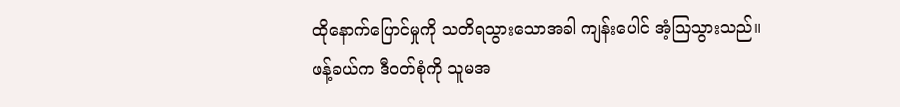ထိုနောက်ပြောင်မှုကို သတိရသွားသောအခါ ကျန်းပေါင် အံ့ဩသွားသည်။ ဖန့်ခယ်က ဒီဝတ်စုံကို သူမအ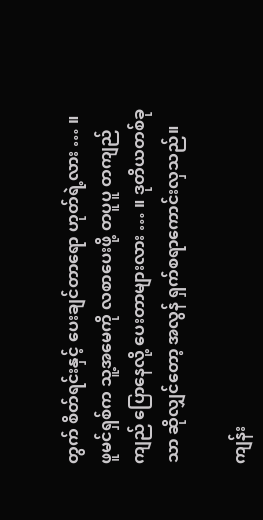တွက် စိတ်ရင်းနှင့် ပေးချင်တာရော ဟုတ်ရဲ့လား … ။ ဖူမင်ရှစ်က သူ့အမေကို လစာပေးဖို့ တပူပူ တကျည်ကျည် ပြောနေလို့ ပေးတာများလား … ။ ဒုတိယတစ်ခုသာ ဆိုလျှင်တော့ အလွန် ရှက်စရာကောင်းလှသည်။

ကျန်း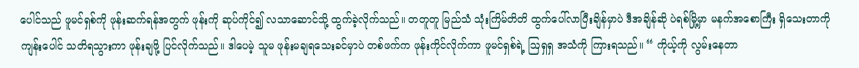ပေါင်သည် ဖူမင်ရှစ်ကို ဖုန်းဆက်ရန်အတွက် ဖုန်းကို ဆုပ်ကိုင်၍ လသာဆောင်သို့ ထွက်ခဲ့လိုက်သည်။ တတူတူ မြည်သံ သုံးကြိမ်တိတိ ထွက်ပေါ်လာပြီးချိန်မှာပဲ ဒီအချိန်ဆို ပဲရစ်မြို့မှာ မနက်အစောကြီး ရှိသေးတာကို ကျန်းပေါင် သတိရသွားကာ ဖုန်းချဖို့ ပြင်လိုက်သည်။ ဒါပေမဲ့ သူမ ဖုန်းမချရသေးခင်မှာပဲ တစ်ဖက်က ဖုန်းကိုင်လိုက်ကာ ဖူမင်ရှစ်ရဲ့ ဩရှရှ အသံကို ကြားရသည်။ “ ကိုယ့်ကို လွမ်းနေတာ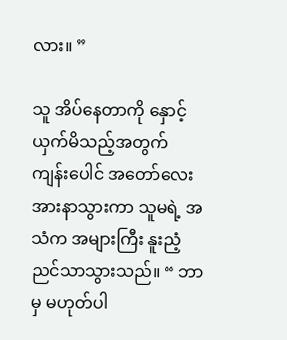လား။ ”

သူ အိပ်နေတာကို နှောင့်ယှက်မိသည့်အတွက် ကျန်းပေါင် အတော်လေး အားနာသွားကာ သူမရဲ့ အသံက အများကြီး နူးညံ့ညင်သာသွားသည်။ “ ဘာမှ မဟုတ်ပါ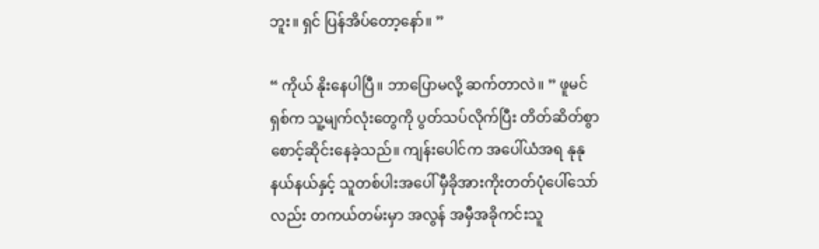ဘူး။ ရှင် ပြန်အိပ်တော့နော်။ ”

“ ကိုယ် နိုးနေပါပြီ။ ဘာပြောမလို့ ဆက်တာလဲ။ ” ဖူမင်ရှစ်က သူ့မျက်လုံးတွေကို ပွတ်သပ်လိုက်ပြီး တိတ်ဆိတ်စွာ စောင့်ဆိုင်းနေခဲ့သည်။ ကျန်းပေါင်က အပေါ်ယံအရ နုနုနယ်နယ်နှင့် သူတစ်ပါးအပေါ် မှီခိုအားကိုးတတ်ပုံပေါ်သော်လည်း တကယ်တမ်းမှာ အလွန် အမှီအခိုကင်းသူ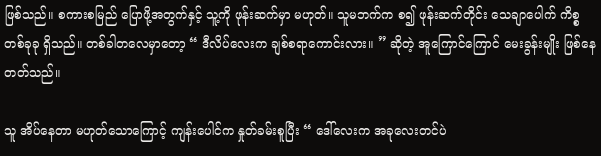ဖြစ်သည်။ စကားစမြည် ပြောဖို့အတွက်နှင့် သူ့ကို ဖုန်းဆက်မှာ မဟုတ်။ သူမဘက်က စ၍ ဖုန်းဆက်တိုင်း သေချာပေါက် ကိစ္စတစ်ခုခု ရှိသည်။ တစ်ခါတလေမှာတော့ “ ဒီလိပ်လေးက ချစ်စရာကောင်းလား။ ” ဆိုတဲ့ အူကြောင်ကြောင် မေးခွန်းမျိုး ဖြစ်နေတတ်သည်။

သူ အိပ်နေတာ မဟုတ်သောကြောင့် ကျန်းပေါင်က နှုတ်ခမ်းစူပြီး “ ဒေါ်လေးက အခုလေးတင်ပဲ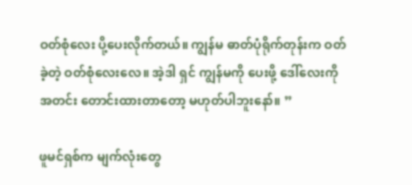ဝတ်စုံလေး ပို့ပေးလိုက်တယ်။ ကျွန်မ ဓာတ်ပုံရိုက်တုန်းက ဝတ်ခဲ့တဲ့ ဝတ်စုံလေးလေ။ အဲ့ဒါ ရှင် ကျွန်မကို ပေးဖို့ ဒေါ်လေးကို အတင်း တောင်းထားတာတော့ မဟုတ်ပါဘူးနော်။ ”

ဖူမင်ရှစ်က မျက်လုံးတွေ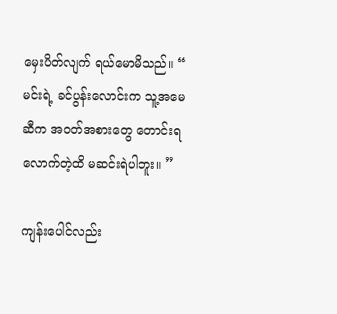မှေးပိတ်လျက် ရယ်မောမိသည်။ “ မင်းရဲ့ ခင်ပွန်းလောင်းက သူ့အမေဆီက အဝတ်အစားတွေ တောင်းရလောက်တဲ့ထိ မဆင်းရဲပါဘူး။ ”

ကျန်းပေါင်လည်း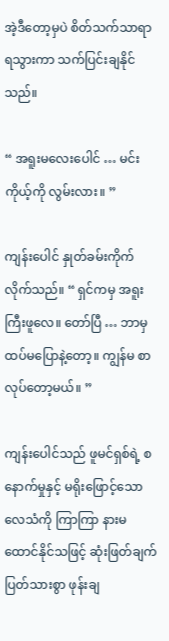အဲ့ဒီတော့မှပဲ စိတ်သက်သာရာရသွားကာ သက်ပြင်းချနိုင်သည်။

“ အရူးမလေးပေါင် … မင်း ကိုယ့်ကို လွမ်းလား။ ”

ကျန်းပေါင် နှုတ်ခမ်းကိုက်လိုက်သည်။ “ ရှင်ကမှ အရူးကြီးဖူလေ။ တော်ပြီ … ဘာမှ ထပ်မပြောနဲ့တော့။ ကျွန်မ စာလုပ်တော့မယ်။ ”

ကျန်းပေါင်သည် ဖူမင်ရှစ်ရဲ့ စနောက်မှုနှင့် မရိုးဖြောင့်သော လေသံကို ကြာကြာ နားမထောင်နိုင်သဖြင့် ဆုံးဖြတ်ချက်ပြတ်သားစွာ ဖုန်းချ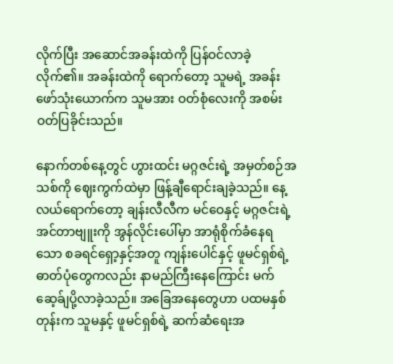လိုက်ပြီး အဆောင်အခန်းထဲကို ပြန်ဝင်လာခဲ့လိုက်၏။ အခန်းထဲကို ရောက်တော့ သူမရဲ့ အခန်းဖော်သုံးယောက်က သူမအား ဝတ်စုံလေးကို အစမ်း ဝတ်ပြခိုင်းသည်။

နောက်တစ်နေ့တွင် ဟွားထင်း မဂ္ဂဇင်းရဲ့ အမှတ်စဉ်အသစ်ကို ဈေးကွက်ထဲမှာ ဖြန့်ချီရောင်းချခဲ့သည်။ နေ့လယ်ရောက်တော့ ချန်းလီလီက မင်ဝေနှင့် မဂ္ဂဇင်းရဲ့ အင်တာဗျူးကို အွန်လိုင်းပေါ်မှာ အာရုံစိုက်ခံနေရသော စခရင်ရှော့နှင့်အတူ ကျန်းပေါင်နှင့် ဖူမင်ရှစ်ရဲ့ ဓာတ်ပုံတွေကလည်း နာမည်ကြီးနေကြောင်း မက်ဆေ့ခ်ျပို့လာခဲ့သည်။ အခြေအနေတွေဟာ ပထမနှစ်တုန်းက သူမနှင့် ဖူမင်ရှစ်ရဲ့ ဆက်ဆံရေးအ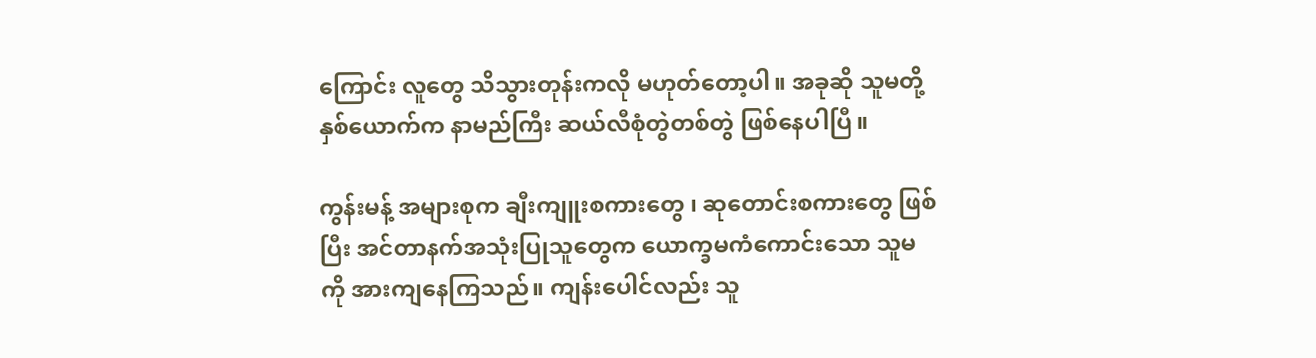ကြောင်း လူတွေ သိသွားတုန်းကလို မဟုတ်‌တော့ပါ။ အခုဆို သူမတို့နှစ်ယောက်က နာမည်ကြီး ဆယ်လီစုံတွဲတစ်တွဲ ဖြစ်နေပါပြီ။

ကွန်းမန့် အများစုက ချီးကျူးစကားတွေ ၊ ဆုတောင်းစကားတွေ ဖြစ်ပြီး အင်တာနက်အသုံးပြုသူတွေက ယောက္ခမကံကောင်းသော သူမကို အားကျနေကြသည်။ ကျန်းပေါင်လည်း သူ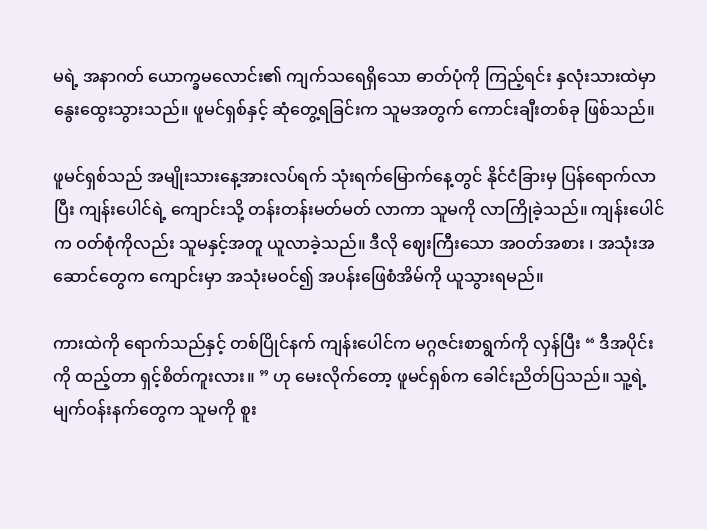မရဲ့ အနာဂတ် ယောက္ခမလောင်း၏ ကျက်သရေရှိသော ဓာတ်ပုံကို ကြည့်ရင်း နှလုံးသားထဲမှာ နွေးထွေးသွားသည်။ ဖူမင်ရှစ်နှင့် ဆုံတွေ့ရခြင်းက သူမအတွက် ကောင်းချီးတစ်ခု ဖြစ်သည်။

ဖူမင်ရှစ်သည် အမျိုးသားနေ့အားလပ်ရက် သုံးရက်မြောက်နေ့တွင် နိုင်ငံခြားမှ ပြန်ရောက်လာပြီး ကျန်းပေါင်ရဲ့ ကျောင်းသို့ တန်းတန်းမတ်မတ် လာကာ သူမကို လာကြိုခဲ့သည်။ ကျန်းပေါင်က ဝတ်စုံကိုလည်း သူမနှင့်အတူ ယူလာခဲ့သည်။ ဒီလို ဈေးကြီးသော အဝတ်အစား ၊ အသုံးအဆောင်တွေက ကျောင်းမှာ အသုံးမဝင်၍ အပန်းဖြေစံအိမ်ကို ယူသွားရမည်။

ကားထဲကို ရောက်သည်နှင့် တစ်ပြိုင်နက် ကျန်းပေါင်က မဂ္ဂဇင်းစာရွက်ကို လှန်ပြီး “ ဒီအပိုင်းကို ထည့်တာ ရှင့်စိတ်ကူးလား။ ” ဟု မေးလိုက်တော့ ဖူမင်ရှစ်က ခေါင်းညိတ်ပြသည်။ သူ့ရဲ့ မျက်ဝန်းနက်တွေက သူမကို စူး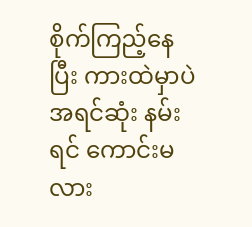စိုက်ကြည့်နေပြီး ကားထဲမှာပဲ အရင်ဆုံး နမ်းရင် ကောင်းမလား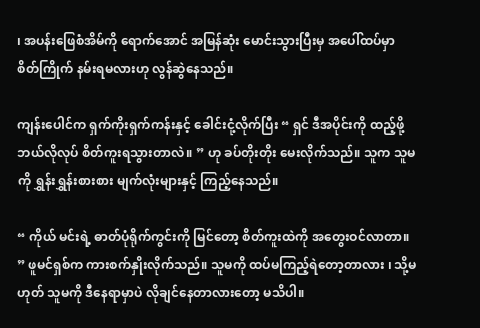၊ အပန်းဖြေစံအိမ်ကို ရောက်အောင် အမြန်ဆုံး မောင်းသွားပြီးမှ အပေါ်ထပ်မှာ စိတ်ကြိုက် နမ်းရမလားဟု လွန်ဆွဲနေသည်။

ကျန်းပေါင်က ရှက်ကိုးရှက်ကန်းနှင့် ခေါင်းငုံ့လိုက်ပြီး “ ရှင် ဒီအပိုင်းကို ထည့်ဖို့ ဘယ်လိုလုပ် စိတ်ကူးရသွားတာလဲ။ ” ဟု ခပ်တိုးတိုး မေးလိုက်သည်။ သူက သူမကို ရွှန်းရွှန်းစားစား မျက်လုံးများနှင့် ကြည့်နေသည်။

“ ကိုယ် မင်းရဲ့ ဓာတ်ပုံရိုက်ကွင်းကို မြင်တော့ စိတ်ကူးထဲကို အတွေးဝင်လာတာ။ ” ဖူမင်ရှစ်က ကားစက်နှိုးလိုက်သည်။ သူမကို ထပ်မကြည့်ရဲတော့တာလား ၊ သို့မဟုတ် သူမကို ဒီနေရာမှာပဲ လိုချင်နေတာလားတော့ မသိပါ။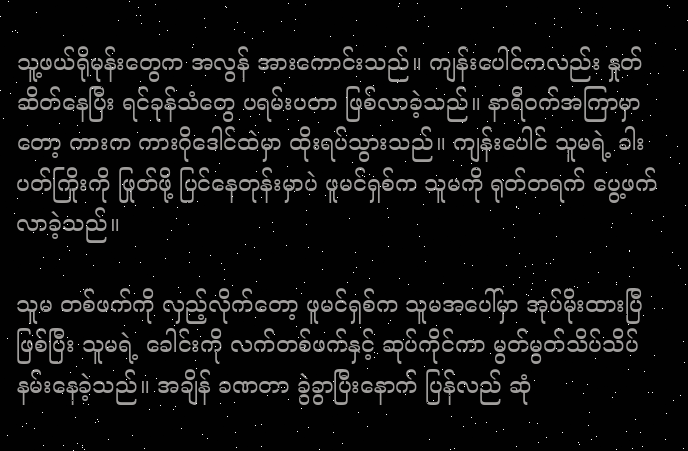သူ့ဖယ်ရိုမုန်းတွေက အလွန် အားကောင်းသည်။ ကျန်းပေါင်ကလည်း နှုတ်ဆိတ်နေပြီး ရင်ခုန်သံတွေ ပရမ်းပတာ ဖြစ်လာခဲ့သည်။ နာရီဝက်အကြာမှာတော့ ကားက ကားဂိုဒေါင်ထဲမှာ ထိုးရပ်သွားသည်။ ကျန်းပေါင် သူမရဲ့ ခါးပတ်ကြိုးကို ဖြုတ်ဖို့ ပြင်နေတုန်းမှာပဲ ဖူမင်ရှစ်က သူမကို ရုတ်တရက် ပွေ့ဖက်လာခဲ့သည်။

သူမ တစ်ဖက်ကို လှည့်လိုက်တော့ ဖူမင်ရှစ်က သူမအပေါ်မှာ အုပ်မိုးထားပြီ ဖြစ်ပြီး သူမရဲ့ ခေါင်းကို လက်တစ်ဖက်နှင့် ဆုပ်ကိုင်ကာ မွတ်မွတ်သိပ်သိပ် နမ်းနေခဲ့သည်။ အချိန် ခဏတာ ခွဲခွာပြီးနောက် ပြန်လည် ဆုံ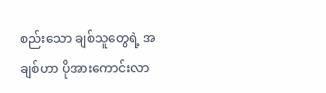စည်းသော ချစ်သူတွေရဲ့ အချစ်ဟာ ပိုအားကောင်းလာ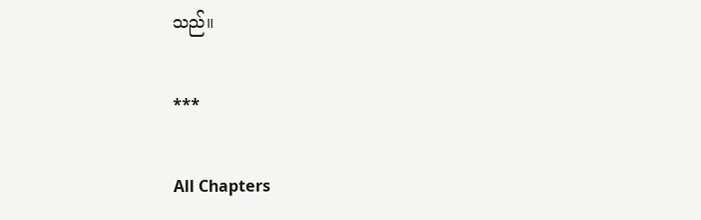သည်။

***

All Chapters